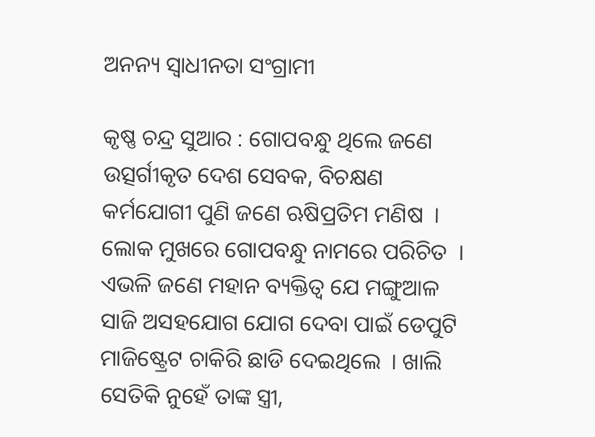ଅନନ୍ୟ ସ୍ୱାଧୀନତା ସଂଗ୍ରାମୀ

କୃଷ୍ଣ ଚନ୍ଦ୍ର ସୁଆର : ଗୋପବନ୍ଧୁ ଥିଲେ ଜଣେ ଉତ୍ସର୍ଗୀକୃତ ଦେଶ ସେବକ, ବିଚକ୍ଷଣ କର୍ମଯୋଗୀ ପୁଣି ଜଣେ ଋଷିପ୍ରତିମ ମଣିଷ  । ଲୋକ ମୁଖରେ ଗୋପବନ୍ଧୁ ନାମରେ ପରିଚିତ  । ଏଭଳି ଜଣେ ମହାନ ବ୍ୟକ୍ତିତ୍ୱ ଯେ ମଙ୍ଗୁଆଳ ସାଜି ଅସହଯୋଗ ଯୋଗ ଦେବା ପାଇଁ ଡେପୁଟି ମାଜିଷ୍ଟ୍ରେଟ ଚାକିରି ଛାଡି ଦେଇଥିଲେ  । ଖାଲି ସେତିକି ନୁହେଁ ତାଙ୍କ ସ୍ତ୍ରୀ,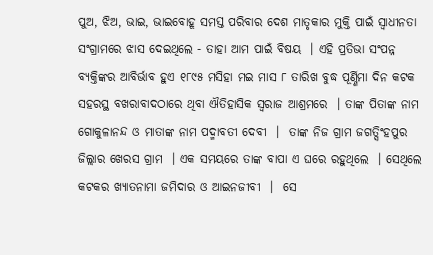ପୁଅ, ଝିଅ, ଭାଇ, ଭାଇବୋହୂ ସମସ୍ତ ପରିବାର ଦେଶ ମାତୃକାର ମୁକ୍ତି ପାଇଁ ସ୍ୱାଧୀନତା ସଂଗ୍ରାମରେ ଝାସ ଦେଇଥିଲେ - ତାହା ଆମ ପାଇଁ ବିଷୟ  । ଏହି ପ୍ରତିଭା ସଂପନ୍ନ ବ୍ୟକ୍ତିଙ୍କର ଆବିର୍ଭାବ ହୁଏ ୧୮୯୫ ମସିହା ମଇ ମାସ ୮ ତାରିଖ ବୁଦ୍ଧ ପୂର୍ଣ୍ଣିମା ଦିନ କଟକ ସହରସ୍ଥ ବଖରାବାଦଠାରେ ଥିବା ଐତିହାସିକ ସ୍ୱରାଜ ଆଶ୍ରମରେ  । ତାଙ୍କ ପିତାଙ୍କ ନାମ ଗୋକୁଳାନନ୍ଦ ଓ ମାତାଙ୍କ ନାମ ପଦ୍ମାବତୀ ଦେବୀ  ।  ତାଙ୍କ ନିଜ ଗ୍ରାମ ଜଗତ୍ସିଂହପୁର ଜିଲ୍ଲାର ଖେରସ ଗ୍ରାମ  । ଏକ ସମୟରେ ତାଙ୍କ ବାପା ଏ ଘରେ ରହୁଥିଲେ  । ସେଥିଲେ କଟକର ଖ୍ୟାତନାମା ଜମିଦାର ଓ ଆଇନଜୀବୀ  ।  ସେ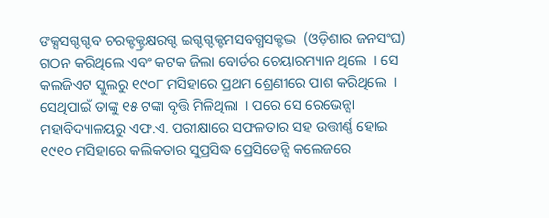ଙକ୍ସସଗ୍ଦଗ୍ଦବ ଚରକ୍ଟକ୍ଟ୍ରକ୍ଷରଗ୍ଦ ଇଗ୍ଦଗ୍ଦକ୍ଟମସବଗ୍ଧସକ୍ଟଦ୍ଭ  (ଓଡ଼ିଶାର ଜନସଂଘ) ଗଠନ କରିଥିଲେ ଏବଂ କଟକ ଜିଲା ବୋର୍ଡର ଚେୟାରମ୍ୟାନ ଥିଲେ  । ସେ କଲଜିଏଟ ସ୍କୁଲରୁ ୧୯୦୮ ମସିହାରେ ପ୍ରଥମ ଶ୍ରେଣୀରେ ପାଶ କରିଥିଲେ  । ସେଥିପାଇଁ ତାଙ୍କୁ ୧୫ ଟଙ୍କା ବୃତ୍ତି ମିଳିଥିଲା  । ପରେ ସେ ରେଭେନ୍ସା ମହାବିଦ୍ୟାଳୟରୁ ଏଫ.ଏ. ପରୀକ୍ଷାରେ ସଫଳତାର ସହ ଉତ୍ତୀର୍ଣ୍ଣ ହୋଇ ୧୯୧୦ ମସିହାରେ କଲିକତାର ସୁପ୍ରସିଦ୍ଧ ପ୍ରେସିଡେନ୍ସି କଲେଜରେ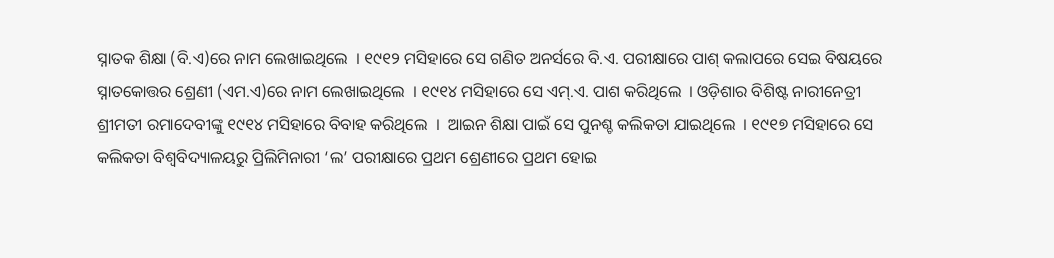ସ୍ନାତକ ଶିକ୍ଷା (ବି.ଏ)ରେ ନାମ ଲେଖାଇଥିଲେ  । ୧୯୧୨ ମସିହାରେ ସେ ଗଣିତ ଅନର୍ସରେ ବି.ଏ. ପରୀକ୍ଷାରେ ପାଶ୍ କଲାପରେ ସେଇ ବିଷୟରେ ସ୍ନାତକୋତ୍ତର ଶ୍ରେଣୀ (ଏମ.ଏ)ରେ ନାମ ଲେଖାଇଥିଲେ  । ୧୯୧୪ ମସିହାରେ ସେ ଏମ୍.ଏ. ପାଶ କରିଥିଲେ  । ଓଡ଼ିଶାର ବିଶିଷ୍ଟ ନାରୀନେତ୍ରୀ ଶ୍ରୀମତୀ ରମାଦେବୀଙ୍କୁ ୧୯୧୪ ମସିହାରେ ବିବାହ କରିଥିଲେ  ।  ଆଇନ ଶିକ୍ଷା ପାଇଁ ସେ ପୁନଶ୍ଚ କଲିକତା ଯାଇଥିଲେ  । ୧୯୧୭ ମସିହାରେ ସେ କଲିକତା ବିଶ୍ୱବିଦ୍ୟାଳୟରୁ ପ୍ରିଲିମିନାରୀ ‘ଲ’ ପରୀକ୍ଷାରେ ପ୍ରଥମ ଶ୍ରେଣୀରେ ପ୍ରଥମ ହୋଇ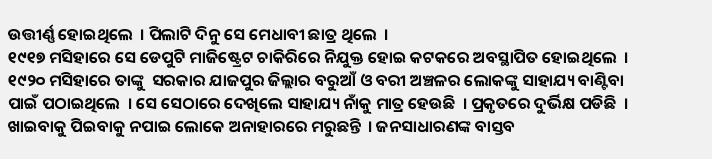ଉତ୍ତୀର୍ଣ୍ଣ ହୋଇଥିଲେ  । ପିଲାଟି ଦିନୁ ସେ ମେଧାବୀ ଛାତ୍ର ଥିଲେ  ।
୧୯୧୭ ମସିହାରେ ସେ ଡେପୁଟି ମାଜିଷ୍ଟ୍ରେଟ ଚାକିରିରେ ନିଯୁକ୍ତ ହୋଇ କଟକରେ ଅବସ୍ଥାପିତ ହୋଇଥିଲେ  । ୧୯୨୦ ମସିହାରେ ତାଙ୍କୁ  ସରକାର ଯାଜପୁର ଜିଲ୍ଲାର ବରୁଆଁ ଓ ବରୀ ଅଞ୍ଚଳର ଲୋକଙ୍କୁ ସାହାଯ୍ୟ ବାଣ୍ଟିବା ପାଇଁ ପଠାଇଥିଲେ  । ସେ ସେଠାରେ ଦେଖିଲେ ସାହାଯ୍ୟ ନାଁକୁ ମାତ୍ର ହେଉଛି  । ପ୍ରକୃତରେ ଦୁର୍ଭିକ୍ଷ ପଡିଛି  । ଖାଇବାକୁ ପିଇବାକୁ ନପାଇ ଲୋକେ ଅନାହାରରେ ମରୁଛନ୍ତି  । ଜନସାଧାରଣଙ୍କ ବାସ୍ତବ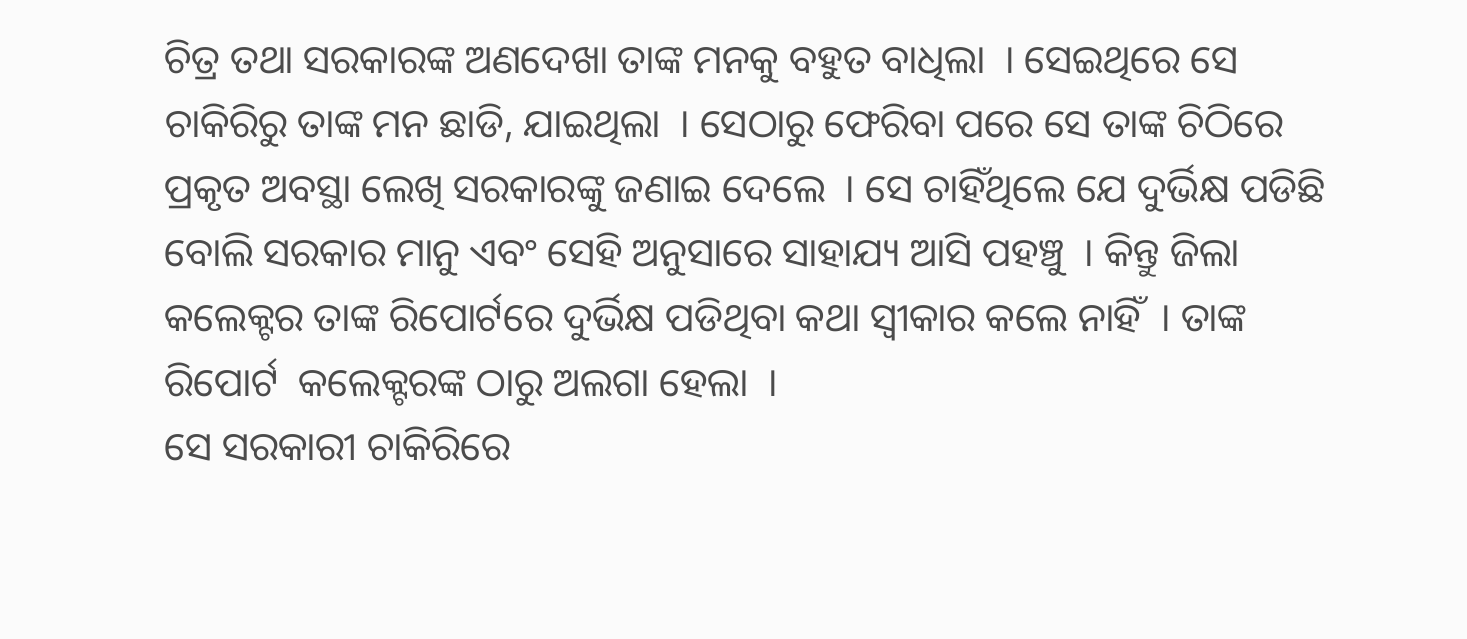ଚିତ୍ର ତଥା ସରକାରଙ୍କ ଅଣଦେଖା ତାଙ୍କ ମନକୁ ବହୁତ ବାଧିଲା  । ସେଇଥିରେ ସେ ଚାକିରିରୁ ତାଙ୍କ ମନ ଛାଡି, ଯାଇଥିଲା  । ସେଠାରୁ ଫେରିବା ପରେ ସେ ତାଙ୍କ ଚିଠିରେ ପ୍ରକୃତ ଅବସ୍ଥା ଲେଖି ସରକାରଙ୍କୁ ଜଣାଇ ଦେଲେ  । ସେ ଚାହିଁଥିଲେ ଯେ ଦୁର୍ଭିକ୍ଷ ପଡିଛି ବୋଲି ସରକାର ମାନୁ ଏବଂ ସେହି ଅନୁସାରେ ସାହାଯ୍ୟ ଆସି ପହଞ୍ଚୁ  । କିନ୍ତୁ ଜିଲା କଲେକ୍ଟର ତାଙ୍କ ରିପୋର୍ଟରେ ଦୁର୍ଭିକ୍ଷ ପଡିଥିବା କଥା ସ୍ୱୀକାର କଲେ ନାହିଁ  । ତାଙ୍କ ରିପୋର୍ଟ  କଲେକ୍ଟରଙ୍କ ଠାରୁ ଅଲଗା ହେଲା  ।
ସେ ସରକାରୀ ଚାକିରିରେ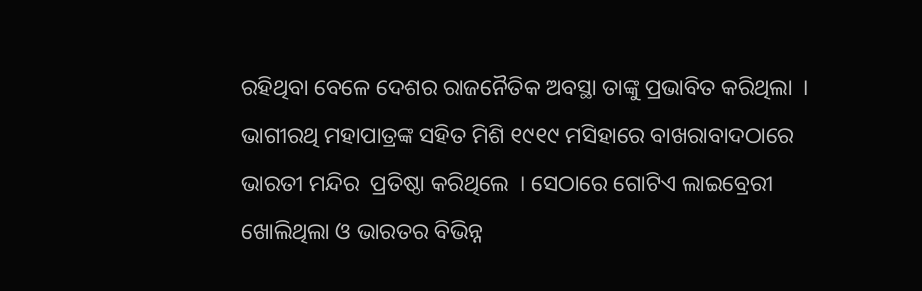ରହିଥିବା ବେଳେ ଦେଶର ରାଜନୈତିକ ଅବସ୍ଥା ତାଙ୍କୁ ପ୍ରଭାବିତ କରିଥିଲା  । ଭାଗୀରଥି ମହାପାତ୍ରଙ୍କ ସହିତ ମିଶି ୧୯୧୯ ମସିହାରେ ବାଖରାବାଦଠାରେ ଭାରତୀ ମନ୍ଦିର  ପ୍ରତିଷ୍ଠା କରିଥିଲେ  । ସେଠାରେ ଗୋଟିଏ ଲାଇବ୍ରେରୀ ଖୋଲିଥିଲା ଓ ଭାରତର ବିଭିନ୍ନ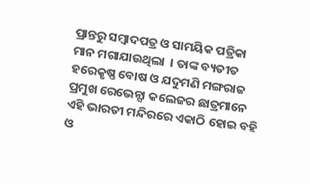ପ୍ରାନ୍ତରୁ ସମ୍ବାଦପତ୍ର ଓ ସାମୟିକ ପତ୍ରିକା ମାନ ମଗାଯାଉଥିଲା  । ତାଙ୍କ ବ୍ୟତୀତ ହରେକୃଷ୍ଣ ବୋଷ ଓ ଯଦୁମଣି ମଙ୍ଗରାଜ ପ୍ରମୁଖ ରେଭେନ୍ସା କଲେଜର ଛାତ୍ରମାନେ ଏହି ଭାରତୀ ମନ୍ଦିରରେ ଏକାଠି ହୋଇ ବହି ଓ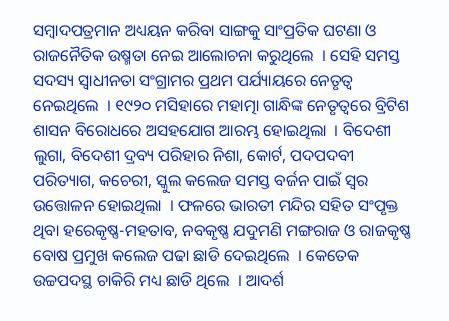ସମ୍ବାଦପତ୍ରମାନ ଅଧ୍ୟୟନ କରିବା ସାଙ୍ଗକୁ ସାଂପ୍ରତିକ ଘଟଣା ଓ ରାଜନୈତିକ ଉଷ୍ମତା ନେଇ ଆଲୋଚନା କରୁଥିଲେ  । ସେହି ସମସ୍ତ ସଦସ୍ୟ ସ୍ୱାଧୀନତା ସଂଗ୍ରାମର ପ୍ରଥମ ପର୍ଯ୍ୟାୟରେ ନେତୃତ୍ୱ ନେଇଥିଲେ  । ୧୯୨୦ ମସିହାରେ ମହାତ୍ମା ଗାନ୍ଧିଙ୍କ ନେତୃତ୍ୱରେ ବ୍ରିଟିଶ ଶାସନ ବିରୋଧରେ ଅସହଯୋଗ ଆରମ୍ଭ ହୋଇଥିଲା  । ବିଦେଶୀ ଲୁଗା, ବିଦେଶୀ ଦ୍ରବ୍ୟ ପରିହାର ନିଶା, କୋର୍ଟ, ପଦପଦବୀ ପରିତ୍ୟାଗ, କଚେରୀ, ସ୍କୁଲ କଲେଜ ସମସ୍ତ ବର୍ଜନ ପାଇଁ ସ୍ୱର ଉତ୍ତୋଳନ ହୋଇଥିଲା  । ଫଳରେ ଭାରତୀ ମନ୍ଦିର ସହିତ ସଂପୃକ୍ତ ଥିବା ହରେକୃଷ୍ଣ-ମହତାବ, ନବକୃଷ୍ଣ ଯଦୁମଣି ମଙ୍ଗରାଜ ଓ ରାଜକୃଷ୍ଣ ବୋଷ ପ୍ରମୁଖ କଲେଜ ପଢା ଛାଡି ଦେଇଥିଲେ  । କେତେକ ଉଚ୍ଚପଦସ୍ଥ ଚାକିରି ମଧ୍ୟ ଛାଡି ଥିଲେ  । ଆଦର୍ଶ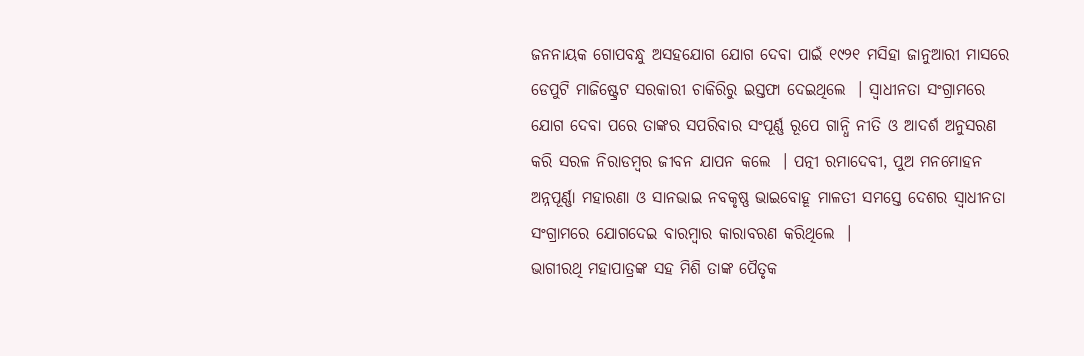ଜନନାୟକ ଗୋପବନ୍ଧୁ ଅସହଯୋଗ ଯୋଗ ଦେବା ପାଇଁ ୧୯୨୧ ମସିହା ଜାନୁଆରୀ ମାସରେ ଡେପୁଟି ମାଜିଷ୍ଟ୍ରେଟ ସରକାରୀ ଚାକିରିରୁ ଇସ୍ତଫା ଦେଇଥିଲେ  । ସ୍ୱାଧୀନତା ସଂଗ୍ରାମରେ ଯୋଗ ଦେବା ପରେ ତାଙ୍କର ସପରିବାର ସଂପୂର୍ଣ୍ଣ ରୂପେ ଗାନ୍ଧି ନୀତି ଓ ଆଦର୍ଶ ଅନୁସରଣ କରି ସରଳ ନିରାଡମ୍ବର ଜୀବନ ଯାପନ କଲେ  । ପତ୍ନୀ ରମାଦେବୀ, ପୁଅ ମନମୋହନ ଅନ୍ନପୂର୍ଣ୍ଣା ମହାରଣା ଓ ସାନଭାଇ ନବକୃଷ୍ଣ ଭାଇବୋହୂ ମାଳତୀ ସମସ୍ତେ ଦେଶର ସ୍ୱାଧୀନତା ସଂଗ୍ରାମରେ ଯୋଗଦେଇ ବାରମ୍ବାର କାରାବରଣ କରିଥିଲେ  ।
ଭାଗୀରଥି ମହାପାତ୍ରଙ୍କ ସହ ମିଶି ତାଙ୍କ ପୈତୃକ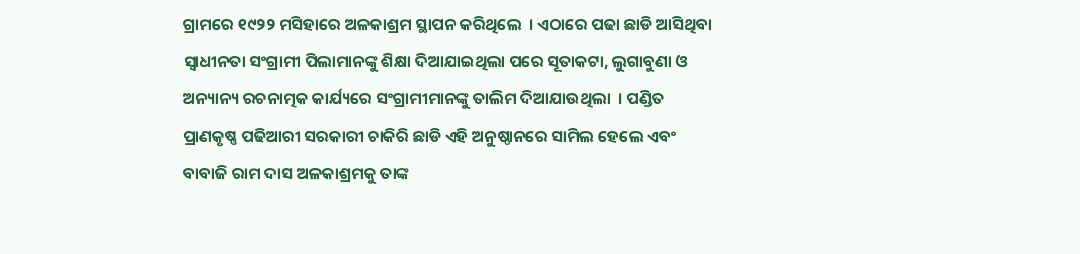ଗ୍ରାମରେ ୧୯୨୨ ମସିହାରେ ଅଳକାଶ୍ରମ ସ୍ଥାପନ କରିଥିଲେ  । ଏଠାରେ ପଢା ଛାଡି ଆସିଥିବା ସ୍ୱାଧୀନତା ସଂଗ୍ରାମୀ ପିଲାମାନଙ୍କୁ ଶିକ୍ଷା ଦିଆଯାଇଥିଲା ପରେ ସୂତାକଟା, ଲୁଗାବୁଣା ଓ ଅନ୍ୟାନ୍ୟ ରଚନାତ୍ମକ କାର୍ଯ୍ୟରେ ସଂଗ୍ରାମୀମାନଙ୍କୁ ତାଲିମ ଦିଆଯାଉଥିଲା  । ପଣ୍ଡିତ ପ୍ରାଣକୃଷ୍ଣ ପଢିଆରୀ ସରକାରୀ ଚାକିରି ଛାଡି ଏହି ଅନୁଷ୍ଠାନରେ ସାମିଲ ହେଲେ ଏବଂ ବାବାଜି ରାମ ଦାସ ଅଳକାଶ୍ରମକୁ ତାଙ୍କ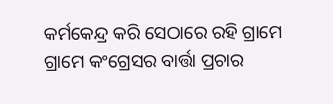କର୍ମକେନ୍ଦ୍ର କରି ସେଠାରେ ରହି ଗ୍ରାମେ ଗ୍ରାମେ କଂଗ୍ରେସର ବାର୍ତ୍ତା ପ୍ରଚାର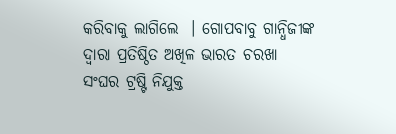କରିବାକୁ ଲାଗିଲେ  । ଗୋପବାବୁ ଗାନ୍ଧିଜୀଙ୍କ ଦ୍ୱାରା ପ୍ରତିଷ୍ଠିତ ଅଖିଳ ଭାରତ ଚରଖା ସଂଘର ଟ୍ରଷ୍ଟି ନିଯୁକ୍ତ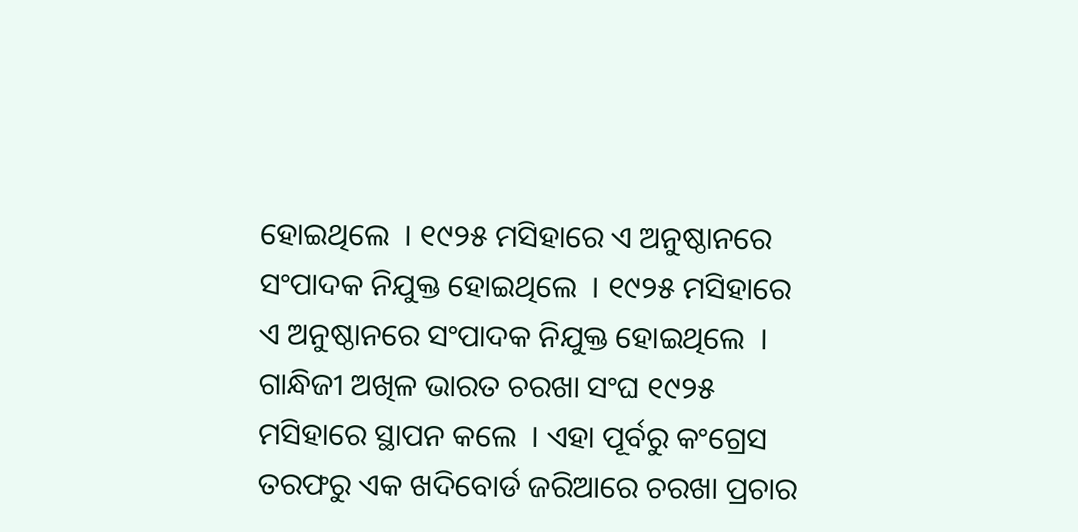ହୋଇଥିଲେ  । ୧୯୨୫ ମସିହାରେ ଏ ଅନୁଷ୍ଠାନରେ ସଂପାଦକ ନିଯୁକ୍ତ ହୋଇଥିଲେ  । ୧୯୨୫ ମସିହାରେ ଏ ଅନୁଷ୍ଠାନରେ ସଂପାଦକ ନିଯୁକ୍ତ ହୋଇଥିଲେ  । ଗାନ୍ଧିଜୀ ଅଖିଳ ଭାରତ ଚରଖା ସଂଘ ୧୯୨୫ ମସିହାରେ ସ୍ଥାପନ କଲେ  । ଏହା ପୂର୍ବରୁ କଂଗ୍ରେସ ତରଫରୁ ଏକ ଖଦିବୋର୍ଡ ଜରିଆରେ ଚରଖା ପ୍ରଚାର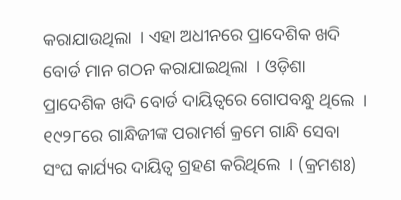କରାଯାଉଥିଲା  । ଏହା ଅଧୀନରେ ପ୍ରାଦେଶିକ ଖଦି ବୋର୍ଡ ମାନ ଗଠନ କରାଯାଇଥିଲା  । ଓଡ଼ିଶା ପ୍ରାଦେଶିକ ଖଦି ବୋର୍ଡ ଦାୟିତ୍ୱରେ ଗୋପବନ୍ଧୁ ଥିଲେ  । ୧୯୨୮ରେ ଗାନ୍ଧିଜୀଙ୍କ ପରାମର୍ଶ କ୍ରମେ ଗାନ୍ଧି ସେବା ସଂଘ କାର୍ଯ୍ୟର ଦାୟିତ୍ୱ ଗ୍ରହଣ କରିଥିଲେ  । (କ୍ରମଶଃ)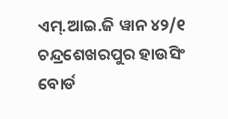ଏମ୍.ଆଇ.ଜି ୱାନ ୪୨/୧
ଚନ୍ଦ୍ରଶେଖରପୁର ହାଉସିଂ ବୋର୍ଡ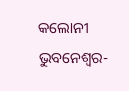କଲୋନୀ
ଭୁବନେଶ୍ୱର-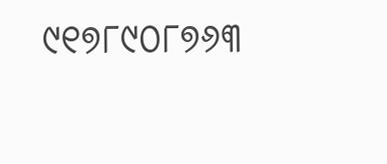୯୧୭୮୯୦୮୭୬୩